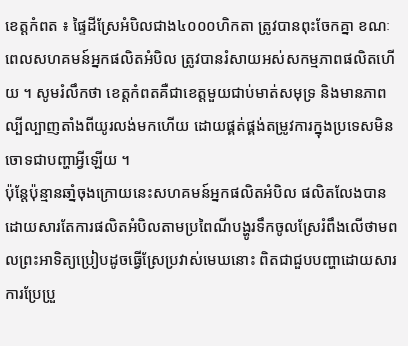ខេត្តកំពត ៖ ផ្ទៃដីស្រែអំបិលជាង៤០០០ហិកតា ត្រូវបានពុះចែកគ្នា ខណៈពេលសហគមន៍អ្នកផលិតអំបិល ត្រូវបានរំសាយអស់សកម្មភាពផលិតហើយ ។ សូមរំលឹកថា ខេត្តកំពតគឺជាខេត្តមួយជាប់មាត់សមុទ្រ និងមានភាពល្បីល្បាញតាំងពីយូរលង់មកហើយ ដោយផ្គត់ផ្គង់តម្រូវការក្នុងប្រទេសមិនចោទជាបញ្ហាអ្វីឡើយ ។
ប៉ុន្តែប៉ុន្មានឆាំ្នចុងក្រោយនេះសហគមន៍អ្នកផលិតអំបិល ផលិតលែងបានដោយសារតែការផលិតអំបិលតាមប្រពៃណីបង្ហូរទឹកចូលស្រែរំពឹងលើថាមពលព្រះអាទិត្យប្រៀបដូចធ្វើស្រែប្រវាស់មេឃនោះ ពិតជាជួបបញ្ហាដោយសារការប្រែប្រួ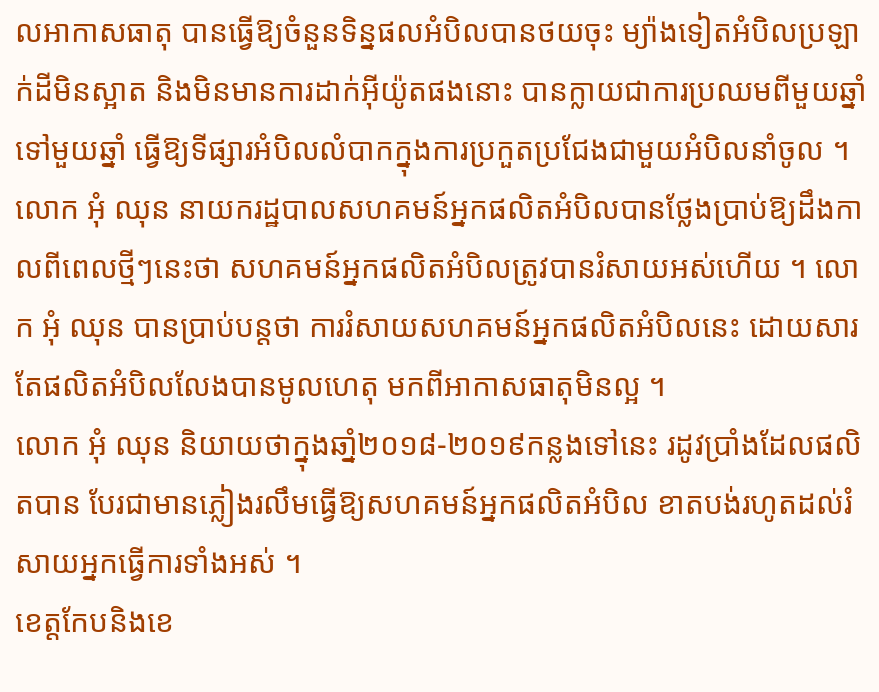លអាកាសធាតុ បានធ្វើឱ្យចំនួនទិន្នផលអំបិលបានថយចុះ ម្យ៉ាងទៀតអំបិលប្រឡាក់ដីមិនស្អាត និងមិនមានការដាក់អុីយ៉ូតផងនោះ បានក្លាយជាការប្រឈមពីមួយឆ្នាំទៅមួយឆ្នាំ ធ្វើឱ្យទីផ្សារអំបិលលំបាកក្នុងការប្រកួតប្រជែងជាមួយអំបិលនាំចូល ។
លោក អុំ ឈុន នាយករដ្ឋបាលសហគមន៍អ្នកផលិតអំបិលបានថ្លែងប្រាប់ឱ្យដឹងកាលពីពេលថ្មីៗនេះថា សហគមន៍អ្នកផលិតអំបិលត្រូវបានរំសាយអស់ហើយ ។ លោក អុំ ឈុន បានប្រាប់បន្តថា ការរំសាយសហគមន៍អ្នកផលិតអំបិលនេះ ដោយសារតែផលិតអំបិលលែងបានមូលហេតុ មកពីអាកាសធាតុមិនល្អ ។
លោក អុំ ឈុន និយាយថាក្នុងឆាំ្ន២០១៨-២០១៩កន្លងទៅនេះ រដូវប្រាំងដែលផលិតបាន បែរជាមានភ្លៀងរលឹមធ្វើឱ្យសហគមន៍អ្នកផលិតអំបិល ខាតបង់រហូតដល់រំសាយអ្នកធ្វើការទាំងអស់ ។
ខេត្តកែបនិងខេ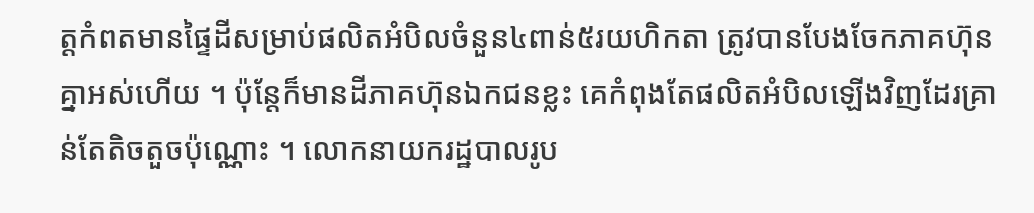ត្តកំពតមានផ្ទៃដីសម្រាប់ផលិតអំបិលចំនួន៤ពាន់៥រយហិកតា ត្រូវបានបែងចែកភាគហ៊ុនគ្នាអស់ហើយ ។ ប៉ុន្តែក៏មានដីភាគហ៊ុនឯកជនខ្លះ គេកំពុងតែផលិតអំបិលឡើងវិញដែរគ្រាន់តែតិចតួចប៉ុណ្ណោះ ។ លោកនាយករដ្ឋបាលរូប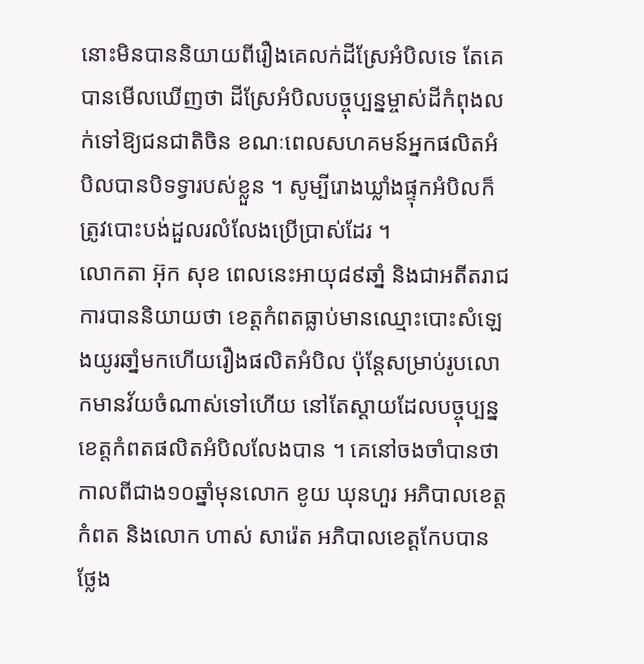នោះមិនបាននិយាយពីរឿងគេលក់ដីស្រែអំបិលទេ តែគេបានមើលឃើញថា ដីស្រែអំបិលបច្ចុប្បន្នម្ចាស់ដីកំពុងលក់ទៅឱ្យជនជាតិចិន ខណៈពេលសហគមន៍អ្នកផលិតអំបិលបានបិទទ្វារបស់ខ្លួន ។ សូម្បីរោងឃ្លាំងផ្ទុកអំបិលក៏ត្រូវបោះបង់ដួលរលំលែងប្រើប្រាស់ដែរ ។
លោកតា អ៊ុក សុខ ពេលនេះអាយុ៨៩ឆាំ្ន និងជាអតីតរាជការបាននិយាយថា ខេត្តកំពតធ្លាប់មានឈ្មោះបោះសំឡេងយូរឆាំ្នមកហើយរឿងផលិតអំបិល ប៉ុន្តែសម្រាប់រូបលោកមានវ័យចំណាស់ទៅហើយ នៅតែស្ដាយដែលបច្ចុប្បន្នខេត្តកំពតផលិតអំបិលលែងបាន ។ គេនៅចងចាំបានថា កាលពីជាង១០ឆ្នាំមុនលោក ខូយ ឃុនហួរ អភិបាលខេត្តកំពត និងលោក ហាស់ សារ៉េត អភិបាលខេត្តកែបបានថ្លែង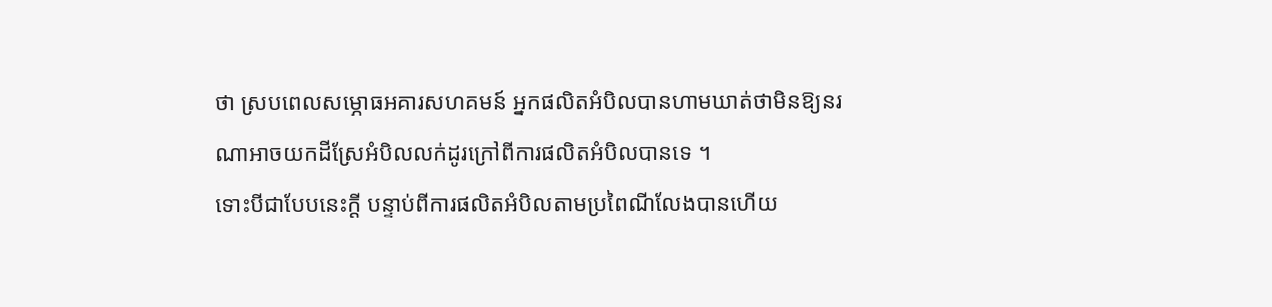ថា ស្របពេលសម្ភោធអគារសហគមន៍ អ្នកផលិតអំបិលបានហាមឃាត់ថាមិនឱ្យនរណាអាចយកដីស្រែអំបិលលក់ដូរក្រៅពីការផលិតអំបិលបានទេ ។
ទោះបីជាបែបនេះក្តី បន្ទាប់ពីការផលិតអំបិលតាមប្រពៃណីលែងបានហើយ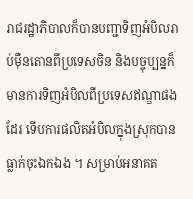រាជរដ្ឋាភិបាលក៏បានបញ្ជាទិញអំបិលរាប់ម៉ឺនតោនពីប្រទេសចិន និងបច្ចុប្បន្នក៏មានការទិញអំបិលពីប្រទេសឥណ្ឌាផងដែរ ទើបការផលិតអំបិលក្នុងស្រុកបានធ្លាក់ចុះឯកឯង ។ សម្រាប់អនាគត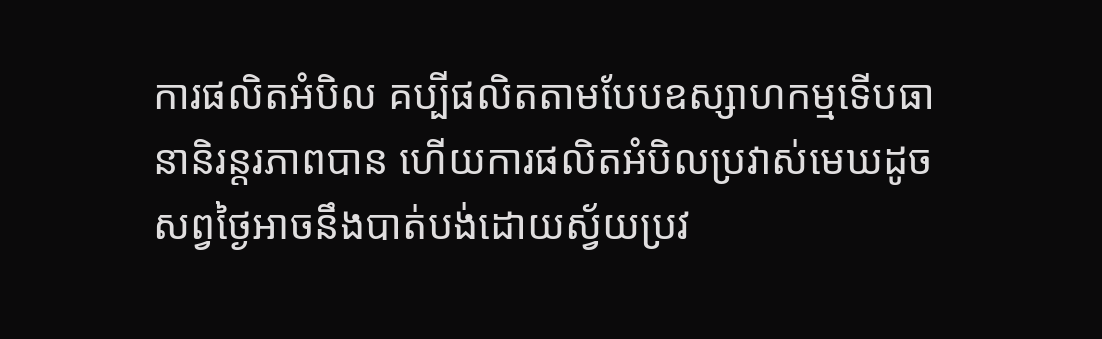ការផលិតអំបិល គប្បីផលិតតាមបែបឧស្សាហកម្មទើបធានានិរន្តរភាពបាន ហើយការផលិតអំបិលប្រវាស់មេឃដូចសព្វថ្ងៃអាចនឹងបាត់បង់ដោយស្វ័យប្រវ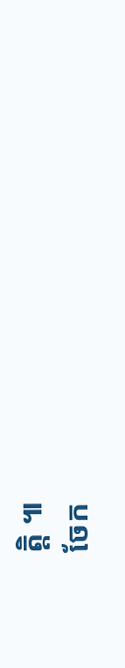ត្តិ ៕
ចែក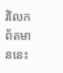រំលែកព័តមាននេះ